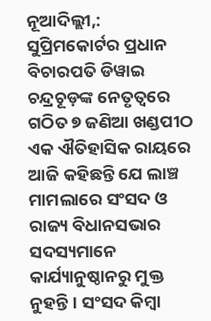ନୂଆଦିଲ୍ଲୀ,: ସୁପ୍ରିମକୋର୍ଟର ପ୍ରଧାନ ବିଚାରପତି ଡିୱାଇ ଚନ୍ଦ୍ରଚୂଡ଼ଙ୍କ ନେତୃତ୍ୱରେ ଗଠିତ ୭ ଜଣିଆ ଖଣ୍ଡପୀଠ ଏକ ଐତିହାସିକ ରାୟରେ ଆଜି କହିଛନ୍ତି ଯେ ଲାଞ୍ଚ ମାମଲାରେ ସଂସଦ ଓ ରାଜ୍ୟ ବିଧାନସଭାର ସଦସ୍ୟମାନେ କାର୍ଯ୍ୟାନୁଷ୍ଠାନରୁ ମୁକ୍ତ ନୁହନ୍ତି। ସଂସଦ କିମ୍ବା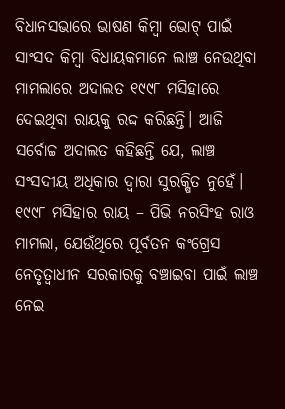ବିଧାନସଭାରେ ଭାଷଣ କିମ୍ବା ଭୋଟ୍ ପାଇଁ ସାଂସଦ କିମ୍ବା ବିଧାୟକମାନେ ଲାଞ୍ଚ ନେଉଥିବା ମାମଲାରେ ଅଦାଲତ ୧୯୯୮ ମସିହାରେ ଦେଇଥିବା ରାୟକୁ ରଦ୍ଦ କରିଛନ୍ତି। ଆଜି ସର୍ବୋଚ୍ଚ ଅଦାଲତ କହିଛନ୍ତି ଯେ, ଲାଞ୍ଚ ସଂସଦୀୟ ଅଧିକାର ଦ୍ୱାରା ସୁରକ୍ଷିତ ନୁହେଁ। ୧୯୯୮ ମସିହାର ରାୟ – ପିଭି ନରସିଂହ ରାଓ ମାମଲା, ଯେଉଁଥିରେ ପୂର୍ବତନ କଂଗ୍ରେସ ନେତୃତ୍ୱାଧୀନ ସରକାରକୁ ବଞ୍ଚାଇବା ପାଇଁ ଲାଞ୍ଚ ନେଇ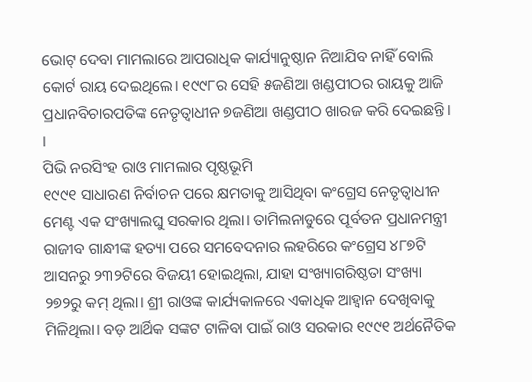ଭୋଟ୍ ଦେବା ମାମଲାରେ ଆପରାଧିକ କାର୍ଯ୍ୟାନୁଷ୍ଠାନ ନିଆଯିବ ନାହିଁ ବୋଲି କୋର୍ଟ ରାୟ ଦେଇଥିଲେ। ୧୯୯୮ର ସେହି ୫ଜଣିଆ ଖଣ୍ଡପୀଠର ରାୟକୁ ଆଜି ପ୍ରଧାନବିଚାରପତିଙ୍କ ନେତୃତ୍ବାଧୀନ ୭ଜଣିଆ ଖଣ୍ଡପୀଠ ଖାରଜ କରି ଦେଇଛନ୍ତି। ।
ପିଭି ନରସିଂହ ରାଓ ମାମଲାର ପୃଷ୍ଠଭୂମି
୧୯୯୧ ସାଧାରଣ ନିର୍ବାଚନ ପରେ କ୍ଷମତାକୁ ଆସିଥିବା କଂଗ୍ରେସ ନେତୃତ୍ୱାଧୀନ ମେଣ୍ଟ ଏକ ସଂଖ୍ୟାଲଘୁ ସରକାର ଥିଲା। ତାମିଲନାଡୁରେ ପୂର୍ବତନ ପ୍ରଧାନମନ୍ତ୍ରୀ ରାଜୀବ ଗାନ୍ଧୀଙ୍କ ହତ୍ୟା ପରେ ସମବେଦନାର ଲହରିରେ କଂଗ୍ରେସ ୪୮୭ଟି ଆସନରୁ ୨୩୨ଟିରେ ବିଜୟୀ ହୋଇଥିଲା, ଯାହା ସଂଖ୍ୟାଗରିଷ୍ଠତା ସଂଖ୍ୟା ୨୭୨ରୁ କମ୍ ଥିଲା। ଶ୍ରୀ ରାଓଙ୍କ କାର୍ଯ୍ୟକାଳରେ ଏକାଧିକ ଆହ୍ୱାନ ଦେଖିବାକୁ ମିଳିଥିଲା। ବଡ଼ ଆର୍ଥିକ ସଙ୍କଟ ଟାଳିବା ପାଇଁ ରାଓ ସରକାର ୧୯୯୧ ଅର୍ଥନୈତିକ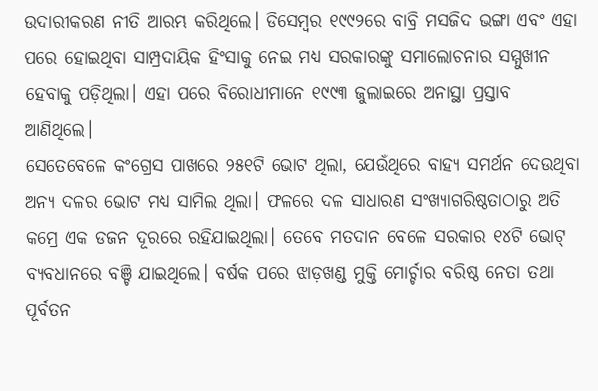ଉଦାରୀକରଣ ନୀତି ଆରମ୍ଭ କରିଥିଲେ। ଡିସେମ୍ବର ୧୯୯୨ରେ ବାବ୍ରି ମସଜିଦ ଭଙ୍ଗା ଏବଂ ଏହା ପରେ ହୋଇଥିବା ସାମ୍ପ୍ରଦାୟିକ ହିଂସାକୁ ନେଇ ମଧ୍ୟ ସରକାରଙ୍କୁ ସମାଲୋଚନାର ସମ୍ମୁଖୀନ ହେବାକୁ ପଡ଼ିଥିଲା। ଏହା ପରେ ବିରୋଧୀମାନେ ୧୯୯୩ ଜୁଲାଇରେ ଅନାସ୍ଥା ପ୍ରସ୍ତାବ ଆଣିଥିଲେ।
ସେତେବେଳେ କଂଗ୍ରେସ ପାଖରେ ୨୫୧ଟି ଭୋଟ ଥିଲା, ଯେଉଁଥିରେ ବାହ୍ୟ ସମର୍ଥନ ଦେଉଥିବା ଅନ୍ୟ ଦଳର ଭୋଟ ମଧ୍ୟ ସାମିଲ ଥିଲା। ଫଳରେ ଦଳ ସାଧାରଣ ସଂଖ୍ୟାଗରିଷ୍ଠତାଠାରୁ ଅତି କମ୍ରେ ଏକ ଡଜନ ଦୂରରେ ରହିଯାଇଥିଲା। ତେବେ ମତଦାନ ବେଳେ ସରକାର ୧୪ଟି ଭୋଟ୍ ବ୍ୟବଧାନରେ ବଞ୍ଚି ଯାଇଥିଲେ। ବର୍ଷକ ପରେ ଝାଡ଼ଖଣ୍ଡ ମୁକ୍ତି ମୋର୍ଚ୍ଚାର ବରିଷ୍ଠ ନେତା ତଥା ପୂର୍ବତନ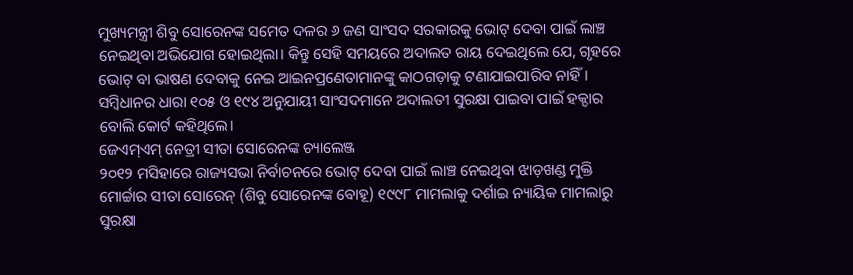ମୁଖ୍ୟମନ୍ତ୍ରୀ ଶିବୁ ସୋରେନଙ୍କ ସମେତ ଦଳର ୬ ଜଣ ସାଂସଦ ସରକାରକୁ ଭୋଟ୍ ଦେବା ପାଇଁ ଲାଞ୍ଚ ନେଇଥିବା ଅଭିଯୋଗ ହୋଇଥିଲା। କିନ୍ତୁ ସେହି ସମୟରେ ଅଦାଲତ ରାୟ ଦେଇଥିଲେ ଯେ, ଗୃହରେ ଭୋଟ୍ ବା ଭାଷଣ ଦେବାକୁ ନେଇ ଆଇନପ୍ରଣେତାମାନଙ୍କୁ କାଠଗଡ଼ାକୁ ଟଣାଯାଇପାରିବ ନାହିଁ। ସମ୍ବିଧାନର ଧାରା ୧୦୫ ଓ ୧୯୪ ଅନୁଯାୟୀ ସାଂସଦମାନେ ଅଦାଲତୀ ସୁରକ୍ଷା ପାଇବା ପାଇଁ ହକ୍ଦାର ବୋଲି କୋର୍ଟ କହିଥିଲେ।
ଜେଏମ୍ଏମ୍ ନେତ୍ରୀ ସୀତା ସୋରେନଙ୍କ ଚ୍ୟାଲେଞ୍ଜ
୨୦୧୨ ମସିହାରେ ରାଜ୍ୟସଭା ନିର୍ବାଚନରେ ଭୋଟ୍ ଦେବା ପାଇଁ ଲାଞ୍ଚ ନେଇଥିବା ଝାଡ଼ଖଣ୍ଡ ମୁକ୍ତି ମୋର୍ଚ୍ଚାର ସୀତା ସୋରେନ୍ (ଶିବୁ ସୋରେନଙ୍କ ବୋହୂ) ୧୯୯୮ ମାମଲାକୁ ଦର୍ଶାଇ ନ୍ୟାୟିକ ମାମଲାରୁ ସୁରକ୍ଷା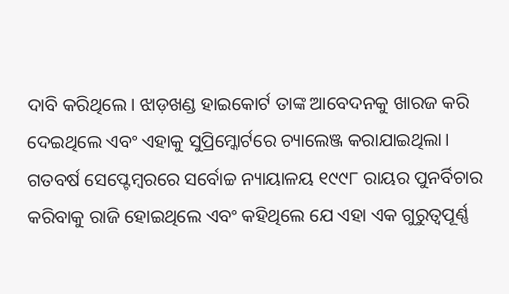ଦାବି କରିଥିଲେ। ଝାଡ଼ଖଣ୍ଡ ହାଇକୋର୍ଟ ତାଙ୍କ ଆବେଦନକୁ ଖାରଜ କରି ଦେଇଥିଲେ ଏବଂ ଏହାକୁ ସୁପ୍ରିମ୍କୋର୍ଟରେ ଚ୍ୟାଲେଞ୍ଜ କରାଯାଇଥିଲା। ଗତବର୍ଷ ସେପ୍ଟେମ୍ବରରେ ସର୍ବୋଚ୍ଚ ନ୍ୟାୟାଳୟ ୧୯୯୮ ରାୟର ପୁନର୍ବିଚାର କରିବାକୁ ରାଜି ହୋଇଥିଲେ ଏବଂ କହିଥିଲେ ଯେ ଏହା ଏକ ଗୁରୁତ୍ୱପୂର୍ଣ୍ଣ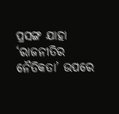ପ୍ରସଙ୍ଗ ଯାହା ‘ରାଜନୀତିର ନୈତିକତା’ ଉପରେ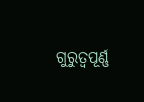ଗୁରୁତ୍ୱପୂର୍ଣ୍ଣ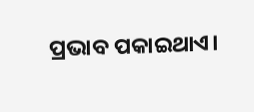ପ୍ରଭାବ ପକାଇଥାଏ।